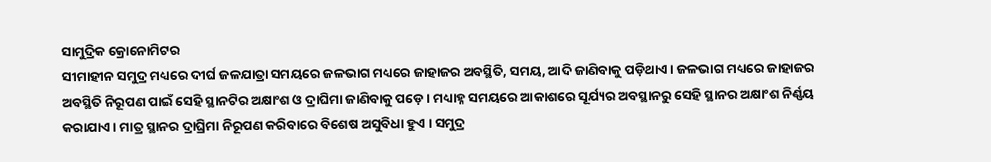ସାମୁଦ୍ରିକ କ୍ରୋନୋମିଟର
ସୀମାହୀନ ସମୁଦ୍ର ମଧ୍ୟରେ ଦୀର୍ଘ ଜଳଯାତ୍ରା ସମୟରେ ଜଳଭାଗ ମଧ୍ୟରେ ଜାହାଜର ଅବସ୍ଥିତି, ସମୟ, ଆଦି ଜାଣିବାକୁ ପଡ଼ିଥାଏ । ଜଳଭାଗ ମଧ୍ୟରେ ଜାହାଜର ଅବସ୍ଥିତି ନିରୂପଣ ପାଇଁ ସେହି ସ୍ଥାନଟିର ଅକ୍ଷାଂଶ ଓ ଦ୍ରାଘିମା ଜାଣିବାକୁ ପଡ଼େ । ମଧ୍ୟାହ୍ନ ସମୟରେ ଆକାଶରେ ସୂର୍ଯ୍ୟର ଅବସ୍ଥାନରୁ ସେହି ସ୍ଥାନର ଅକ୍ଷାଂଶ ନିର୍ଣ୍ଣୟ କରାଯାଏ । ମାତ୍ର ସ୍ଥାନର ଦ୍ରାଘ୍ରିମା ନିରୂପଣ କରିବାରେ ବିଶେଷ ଅସୁବିଧା ହୁଏ । ସମୁଦ୍ର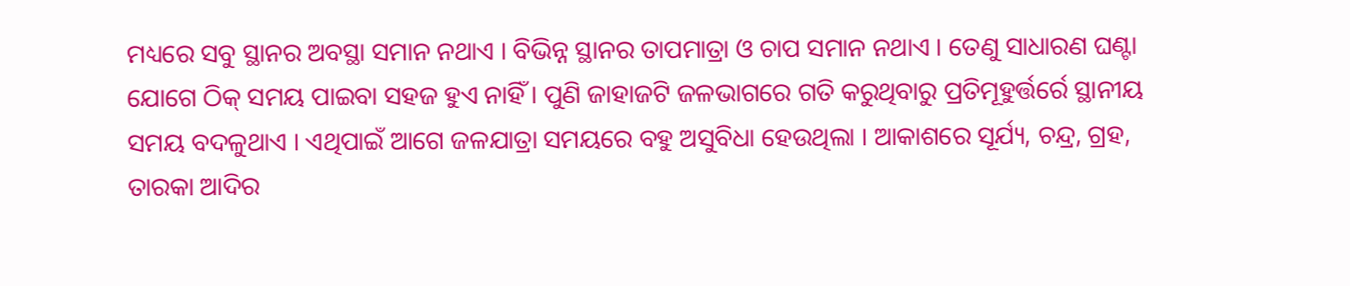ମଧ୍ୟରେ ସବୁ ସ୍ଥାନର ଅବସ୍ଥା ସମାନ ନଥାଏ । ବିଭିନ୍ନ ସ୍ଥାନର ତାପମାତ୍ରା ଓ ଚାପ ସମାନ ନଥାଏ । ତେଣୁ ସାଧାରଣ ଘଣ୍ଟା ଯୋଗେ ଠିକ୍ ସମୟ ପାଇବା ସହଜ ହୁଏ ନାହିଁ । ପୁଣି ଜାହାଜଟି ଜଳଭାଗରେ ଗତି କରୁଥିବାରୁ ପ୍ରତିମୂହୁର୍ତ୍ତର୍ରେ ସ୍ଥାନୀୟ ସମୟ ବଦଳୁଥାଏ । ଏଥିପାଇଁ ଆଗେ ଜଳଯାତ୍ରା ସମୟରେ ବହୁ ଅସୁବିଧା ହେଉଥିଲା । ଆକାଶରେ ସୂର୍ଯ୍ୟ, ଚନ୍ଦ୍ର, ଗ୍ରହ, ତାରକା ଆଦିର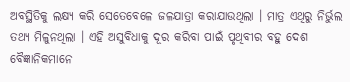ଅବସ୍ଥିତିକୁ ଲକ୍ଷ୍ୟ କରି ସେତେବେଳେ ଜଳଯାତ୍ରା କରାଯାଉଥିଲା । ମାତ୍ର ଏଥିରୁ ନିର୍ଭୁଲ ତଥ୍ୟ ମିଳୁନଥିଲା । ଏହି ଅସୁବିଧାକୁ ଦୂର କରିବା ପାଇଁ ପୃଥିବୀର ବହୁ ଦେଶ ବୈଜ୍ଞାନିକମାନେ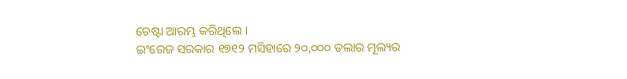ଚେଷ୍ଟା ଆରମ୍ଭ କରିଥିଲେ ।
ଇଂରେଜ ସରକାର ୧୭୧୨ ମସିହାରେ ୨୦,୦୦୦ ଡଲାର ମୂଲ୍ୟର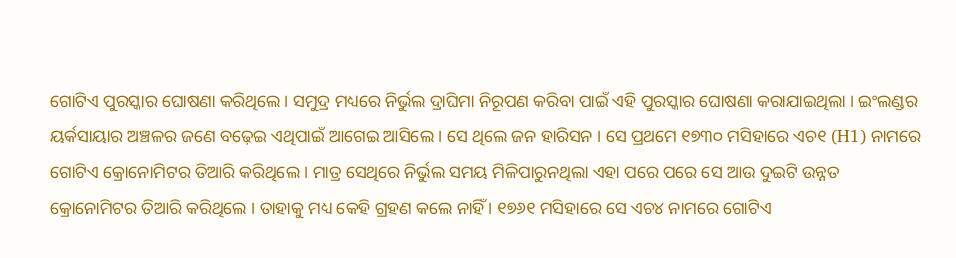ଗୋଟିଏ ପୁରସ୍କାର ଘୋଷଣା କରିଥିଲେ । ସମୁଦ୍ର ମଧ୍ୟରେ ନିର୍ଭୁଲ ଦ୍ରାଘିମା ନିରୂପଣ କରିବା ପାଇଁ ଏହି ପୁରସ୍କାର ଘୋଷଣା କରାଯାଇଥିଲା । ଇଂଲଣ୍ଡର ୟର୍କସାୟାର ଅଞ୍ଚଳର ଜଣେ ବଢ଼େଇ ଏଥିପାଇଁ ଆଗେଇ ଆସିଲେ । ସେ ଥିଲେ ଜନ ହାରିସନ । ସେ ପ୍ରଥମେ ୧୭୩୦ ମସିହାରେ ଏଚ୧ (H1) ନାମରେ ଗୋଟିଏ କ୍ରୋନୋମିଟର ତିଆରି କରିଥିଲେ । ମାତ୍ର ସେଥିରେ ନିର୍ଭୁଲ ସମୟ ମିଳିପାରୁନଥିଲା ଏହା ପରେ ପରେ ସେ ଆଉ ଦୁଇଟି ଉନ୍ନତ କ୍ରୋନୋମିଟର ତିଆରି କରିଥିଲେ । ତାହାକୁ ମଧ୍ୟ କେହି ଗ୍ରହଣ କଲେ ନାହିଁ । ୧୭୬୧ ମସିହାରେ ସେ ଏଚ୪ ନାମରେ ଗୋଟିଏ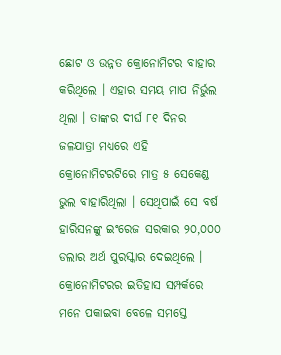ଛୋଟ ଓ ଉନ୍ନତ କ୍ରୋନୋମିଟର ବାହାର କରିଥିଲେ । ଏହାର ସମୟ ମାପ ନିର୍ଭୁଲ ଥିଲା । ତାଙ୍କର ଦୀର୍ଘ ୮୧ ଦିନର ଜଳଯାତ୍ରା ମଧ୍ୟରେ ଏହି କ୍ରୋନୋମିଟରଟିରେ ମାତ୍ର ୫ ସେକେଣ୍ଡ ଭୁଲ ବାହାରିଥିଲା । ସେଥିପାଇଁ ସେ ବର୍ଷ ହାରିସନଙ୍କୁ ଇଂରେଜ ସରକାର ୨୦,୦୦୦ ଡଲାର ଅର୍ଥ ପୁରସ୍କାର ଦେଇଥିଲେ । କ୍ରୋନୋମିଟରର ଇତିହାସ ସମ୍ପର୍କରେ ମନେ ପକାଇବା ବେଳେ ସମସ୍ତେ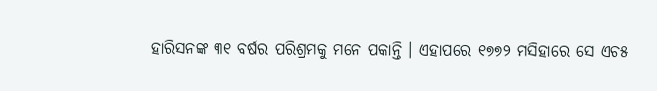ହାରିସନଙ୍କ ୩୧ ବର୍ଷର ପରିଶ୍ରମକୁ ମନେ ପକାନ୍ତି । ଏହାପରେ ୧୭୭୨ ମସିହାରେ ସେ ଏଚ୫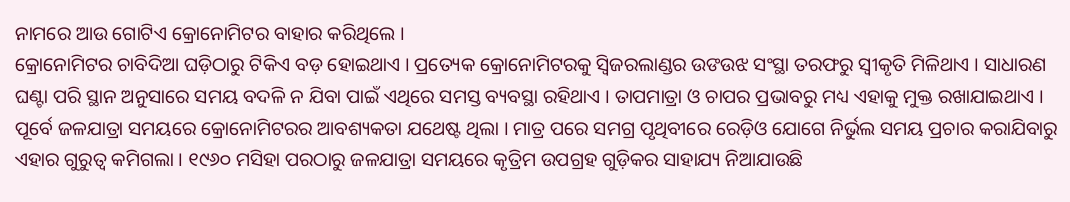ନାମରେ ଆଉ ଗୋଟିଏ କ୍ରୋନୋମିଟର ବାହାର କରିଥିଲେ ।
କ୍ରୋନୋମିଟର ଚାବିଦିଆ ଘଡ଼ିଠାରୁ ଟିକିଏ ବଡ଼ ହୋଇଥାଏ । ପ୍ରତ୍ୟେକ କ୍ରୋନୋମିଟରକୁ ସ୍ୱିଜରଲାଣ୍ଡର ଉଙଉଝ ସଂସ୍ଥା ତରଫରୁ ସ୍ୱୀକୃତି ମିଳିଥାଏ । ସାଧାରଣ ଘଣ୍ଟା ପରି ସ୍ଥାନ ଅନୁସାରେ ସମୟ ବଦଳି ନ ଯିବା ପାଇଁ ଏଥିରେ ସମସ୍ତ ବ୍ୟବସ୍ଥା ରହିଥାଏ । ତାପମାତ୍ରା ଓ ଚାପର ପ୍ରଭାବରୁ ମଧ୍ୟ ଏହାକୁ ମୁକ୍ତ ରଖାଯାଇଥାଏ । ପୂର୍ବେ ଜଳଯାତ୍ରା ସମୟରେ କ୍ରୋନୋମିଟରର ଆବଶ୍ୟକତା ଯଥେଷ୍ଟ ଥିଲା । ମାତ୍ର ପରେ ସମଗ୍ର ପୃଥିବୀରେ ରେଡ଼ିଓ ଯୋଗେ ନିର୍ଭୁଲ ସମୟ ପ୍ରଚାର କରାଯିବାରୁ ଏହାର ଗୁରୁତ୍ୱ କମିଗଲା । ୧୯୬୦ ମସିହା ପରଠାରୁ ଜଳଯାତ୍ରା ସମୟରେ କୃତ୍ରିମ ଉପଗ୍ରହ ଗୁଡ଼ିକର ସାହାଯ୍ୟ ନିଆଯାଉଛି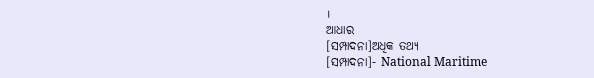।
ଆଧାର
[ସମ୍ପାଦନା]ଅଧିକ ତଥ୍ୟ
[ସମ୍ପାଦନା]- National Maritime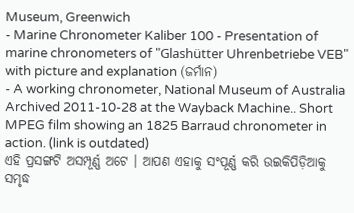Museum, Greenwich
- Marine Chronometer Kaliber 100 - Presentation of marine chronometers of "Glashütter Uhrenbetriebe VEB" with picture and explanation (ଜର୍ମାନ)
- A working chronometer, National Museum of Australia Archived 2011-10-28 at the Wayback Machine.. Short MPEG film showing an 1825 Barraud chronometer in action. (link is outdated)
ଏହି ପ୍ରସଙ୍ଗଟି ଅସମ୍ପୂର୍ଣ୍ଣ ଅଟେ । ଆପଣ ଏହାକୁ ସଂପୂର୍ଣ୍ଣ କରି ଉଇକିପିଡ଼ିଆକୁ ସମୃଦ୍ଧ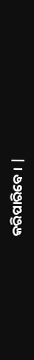କରିପାରିବେ । |